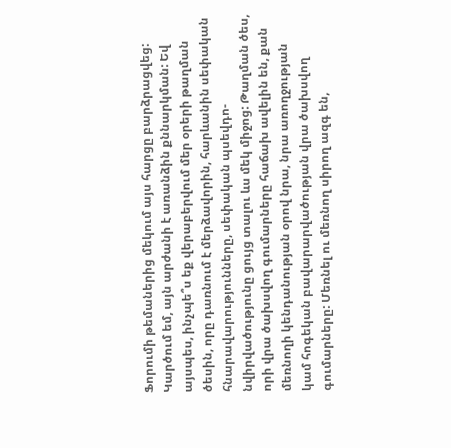Ֆորումի թեմաներից մեկում այս հարցը բարձրացվեց: Կարծում եմ, այն արժանի է առանձին քննարկման: Եվ այսպես, ինչպե՞ս եք վերաբերվում մեր օրերի թաղման ծեսին, որը դառնում է մերձավորին, հարևանին սեփական հնարավարությունները, սեփական պսեվդո-նվիրվածությունը ցույց տալու ևս մեկ միջոց: Թաղման ծես, որի վրա ծախսվող գումարները հաճախ ավելին են, քան մեռնողի կենդանության օրով նրա, նրա առողջության կամ հոգեկան բավարարվածության վրա ծախսվող գումարները: Մեռնել ու մեռնող սիրող ազգ են,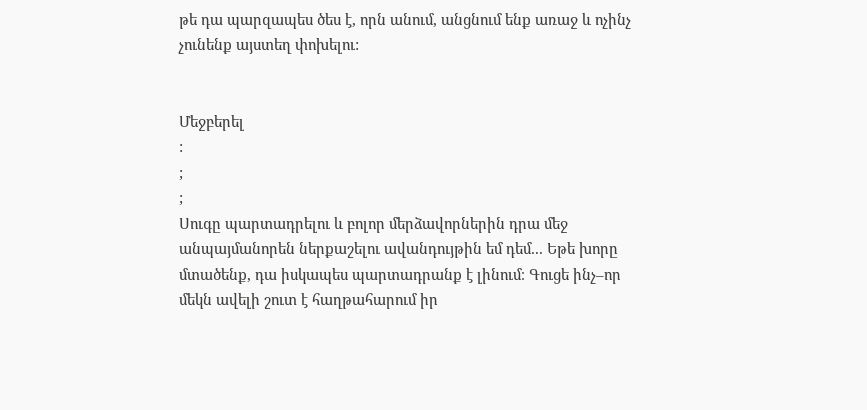թե դա պարզապես ծես է, որն անում, անցնում ենք առաջ և ոչինչ չունենք այստեղ փոխելու:


Մեջբերել
:
;
;
Սուգը պարտադրելու և բոլոր մերձավորներին դրա մեջ անպայմանորեն ներքաշելու ավանդույթին եմ դեմ... Եթե խորը մտածենք, դա իսկապես պարտադրանք է լինում։ Գուցե ինչ–որ մեկն ավելի շուտ է հաղթահարում իր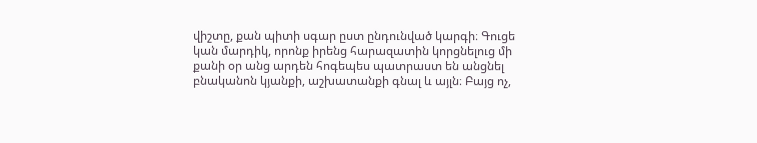վիշտը, քան պիտի սգար ըստ ընդունված կարգի։ Գուցե կան մարդիկ, որոնք իրենց հարազատին կորցնելուց մի քանի օր անց արդեն հոգեպես պատրաստ են անցնել բնականոն կյանքի, աշխատանքի գնալ և այլն։ Բայց ոչ,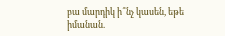բա մարդիկ ի՞նչ կասեն, եթե իմանան.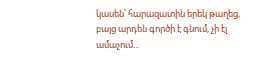կասեն՝ հարազատին երեկ թաղեց, բայց արդեն գործի է գնում, չի էլ ամաչում...